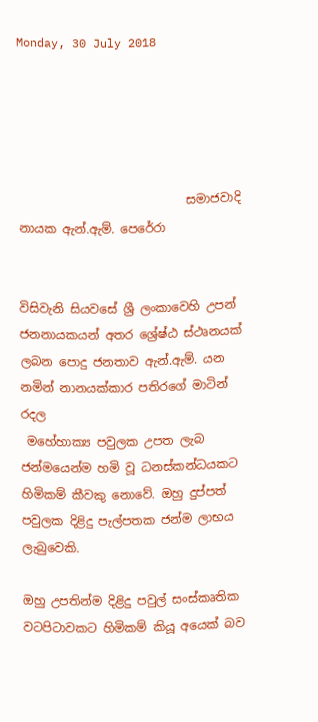Monday, 30 July 2018





                            සමාජවාදි නායක ඇන්.ඇම්. පෙරේරා


විසිවැනි සියවසේ ශ්‍රී ලංකාවෙහි උපන් ජනනායකයන් අතර ශ්‍රේෂ්ඨ ස්ථෘනයක් ලබන පොදු ජනතාව ඇන්.ඇම්. යන නමින් නානයක්කාර පතිරගේ මාටින් රදල
 මහේහාක්‍ය පවුලක උපත ලැබ ජන්මයෙන්ම හමි වූ ධනස්කන්ධයකට හිමිකම් කීවකු නොවේ. ඔහු දුප්පත් පවුලක දිළිදු පැල්පතක ජන්ම ලාභය ලැබුවෙකි.

ඔහු උපතින්ම දිළිදු පවුල් සංස්කෘතික වටපිටාවකට හිමිකම් කියූ අයෙක් බව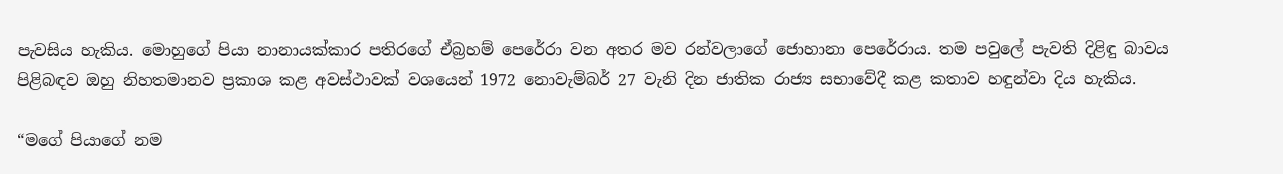පැවසිය හැකිය. මොහුගේ පියා නානායක්කාර පතිරගේ ඒබ්‍රහම් පෙරේරා වන අතර මව රන්වලාගේ ජොහානා පෙරේරාය. තම පවුලේ පැවති දිළිඳු බාවය පිළිබඳව ඔහු නිහතමානව ප්‍රකාශ කළ අවස්ථාවක් වශයෙන් 1972 නොවැම්බර් 27 වැනි දින ජාතික රාජ්‍ය සභාවේදී කළ කතාව හඳුන්වා දිය හැකිය.

“මගේ පියාගේ නම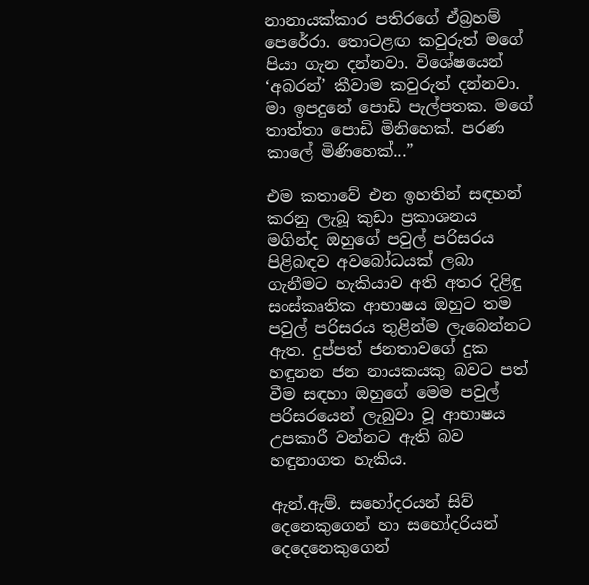නානායක්කාර පතිරගේ ඒබ්‍රහම් පෙරේරා. තොටළඟ කවුරුත් මගේ පියා ගැන දන්නවා. විශේෂයෙන් ‘අබරන්’ කීවාම කවුරුත් දන්නවා. මා ඉපදුනේ පොඩි පැල්පතක. මගේ තාත්තා පොඩි මිනිහෙක්. පරණ කාලේ මිණිහෙක්...”

එම කතාවේ එන ඉහතින් සඳහන් කරනු ලැබූ කුඩා ප්‍රකාශනය මගින්ද ඔහුගේ පවුල් පරිසරය පිළිබඳව අවබෝධයක් ලබා ගැනීමට හැකියාව අති අතර දිළිඳු සංස්කෘතික ආභාෂය ඔහුට තම පවුල් පරිසරය තුළින්ම ලැබෙන්නට ඇත. දුප්පත් ජනතාවගේ දුක හඳුනන ජන නායකයකු බවට පත් වීම සඳහා ඔහුගේ මෙම පවුල් පරිසරයෙන් ලැබුවා වූ ආභාෂය උපකාරී වන්නට ඇති බව හඳුනාගත හැකිය.

ඇන්.ඇම්. සහෝදරයන් සිව් දෙනෙකුගෙන් හා සහෝදරියන් දෙදෙනෙකුගෙන්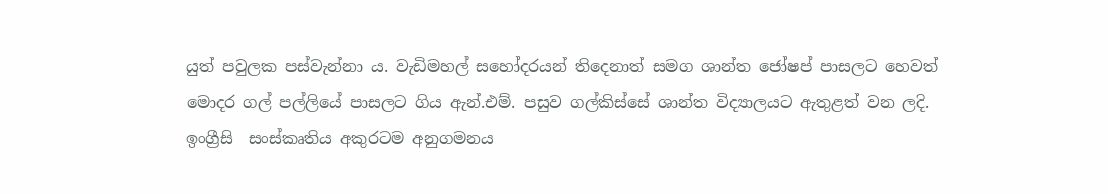යුත් පවුලක පස්වැන්නා ය. වැඩිමහල් සහෝදරයන් තිදෙනාත් සමග ශාන්ත ජෝෂප් පාසලට හෙවත් මොදර ගල් පල්ලියේ පාසලට ගිය ඇන්.එම්. පසුව ගල්කිස්සේ ශාන්ත විද්‍යාලයට ඇතුළත් වන ලදි. ඉංග්‍රීසි  සංස්කෘතිය අකුරටම අනුගමනය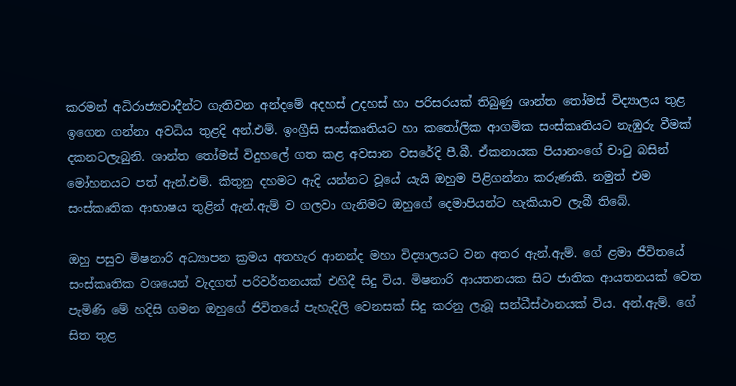කරමන් අධිරාජ්‍යවාදීන්ට ගැතිවන අන්දමේ අදහස් උදහස් හා පරිසරයක් තිබුණු ශාන්ත තෝමස් විද්‍යාලය තුළ ඉගෙන ගන්නා අවධිය තුළදි අන්.එම්. ඉංග්‍රීසි සංස්කෘතියට හා කතෝලික ආගමික සංස්කෘතියට නැඹුරු වීමක් දකනටලැබුනි. ශාන්ත තෝමස් විදුහලේ ගත කළ අවසාන වසරේදි පී.බී. ඒකනායක පියානංගේ චාටු බසින් මෝහනයට පත් ඇන්.එම්. කිතුනු දහමට ඇදි යන්නට වූයේ යැයි ඔහුම පිළිගන්නා කරුණකි. නමුත් එම සංස්කෘතික ආභාෂය තුළින් ඇන්.ඇම් ව ගලවා ගැනිමට ඔහුගේ දෙමාපියන්ට හැකියාව ලැබී තිබේ.

ඔහු පසුව මිෂනාරි අධ්‍යාපන ක්‍රමය අතහැර ආනන්ද මහා විද්‍යාලයට වන අතර ඇන්.ඇම්. ගේ ළමා ජීවිතයේ සංස්කෘතික වශයෙන් වැදගත් පරිවර්තනයක් එහිදී සිදු විය. මිෂනාරි ආයතනයක සිට ජාතික ආයතනයක් වෙත පැමිණි මේ හදිසි ගමන ඔහුගේ ජිවිතයේ පැහැදිලි වෙනසක් සිදු කරනු ලැබූ සන්ධීස්ථානයක් විය. අන්.ඇම්. ගේ සිත තුළ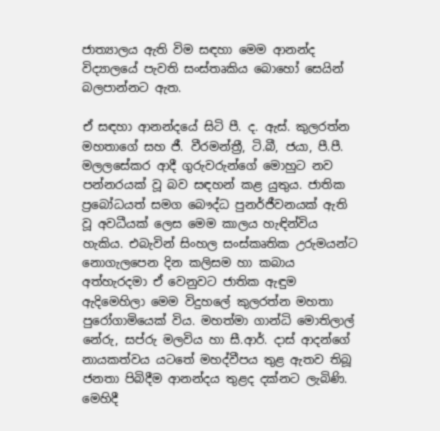ජාත්‍යාලය ඇති විම සඳහා මෙම ආනන්ද විද්‍යාලයේ පැවති සංස්තෘකිය බොහෝ සෙයින් බලපාන්නට ඇත.

ඒ සඳහා ආනන්දයේ සිටි පී. ද. ඇස්. කුලරත්න මහතාගේ සහ ජී. වීරමන්ත්‍රී, ටි.බී, ජයා, පී.පී. මලලසේකර ආදී ගුරුවරුන්ගේ මොහුට නව පන්නරයක් වූ බව සඳහන් කළ යුතුය. ජාතික ප්‍රබෝධයත් සමග බෞද්ධ පුනර්ජීවනයක් ඇති වූ අවධීයක් ලෙස මෙම කාලය හැඳින්විය හැකිය. එබැවින් සිංහල සංස්කෘතික උරුමයන්ට නොගැලපෙන දින කලිසම හා කබාය අත්හැරදමා ඒ වෙනුවට ජාතික ඇඳුම ඇදිමෙහිලා මෙම විදුහලේ කුලරත්න මහතා පුරෝගාමියෙක් විය. මහත්මා ගාන්ධි මොතිලාල් නේරු, සප්රු මලවිය හා සී.ආර්. දාස් ආදන්ගේ නායකත්වය යටතේ මහද්වීපය තුළ ඇතව තිබූ ජනතා පිබිදීම ආනන්දය තුළද දක්නට ලැබිණි. මෙහිදී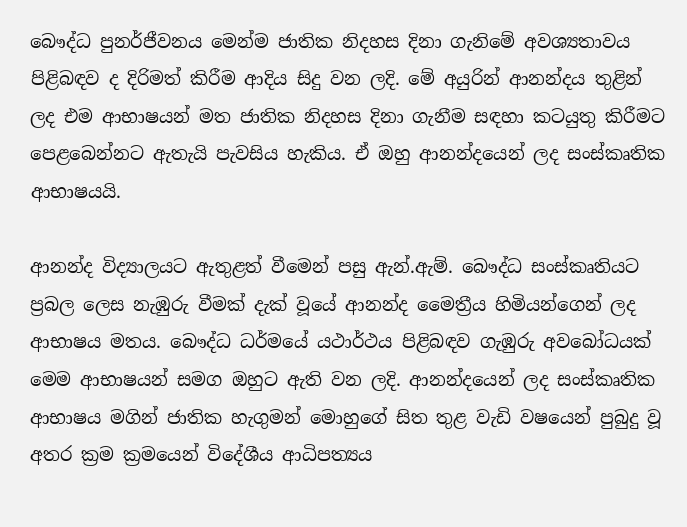බෞද්ධ පුනර්ජීවනය මෙන්ම ජාතික නිදහස දිනා ගැනිමේ අවශ්‍යතාවය පිළිබඳව ද දිරිමත් කිරීම ආදිය සිදු වන ලදි. මේ අයුරින් ආනන්දය තුළින් ලද එම ආභාෂයන් මත ජාතික නිදහස දිනා ගැනීම සඳහා කටයුතු කිරීමට පෙළබෙන්නට ඇතැයි පැවසිය හැකිය. ඒ ඔහු ආනන්දයෙන් ලද සංස්කෘතික ආභාෂයයි.

ආනන්ද විද්‍යාලයට ඇතුළත් වීමෙන් පසු ඇන්.ඇම්. බෞද්ධ සංස්කෘතියට ප්‍රබල ලෙස නැඹුරු වීමක් දැක් වූයේ ආනන්ද මෛත්‍රීය හිමියන්ගෙන් ලද ආභාෂය මතය. බෞද්ධ ධර්මයේ යථාර්ථය පිළිබඳව ගැඹුරු අවබෝධයක් මෙම ආභාෂයන් සමග ඔහුට ඇති වන ලදි. ආනන්දයෙන් ලද සංස්කෘතික ආභාෂය මගින් ජාතික හැගුමන් මොහුගේ සිත තුළ වැඩි වෂයෙන් පුබුදු වූ අතර ක්‍රම ක්‍රමයෙන් විදේශීය ආධිපත්‍යය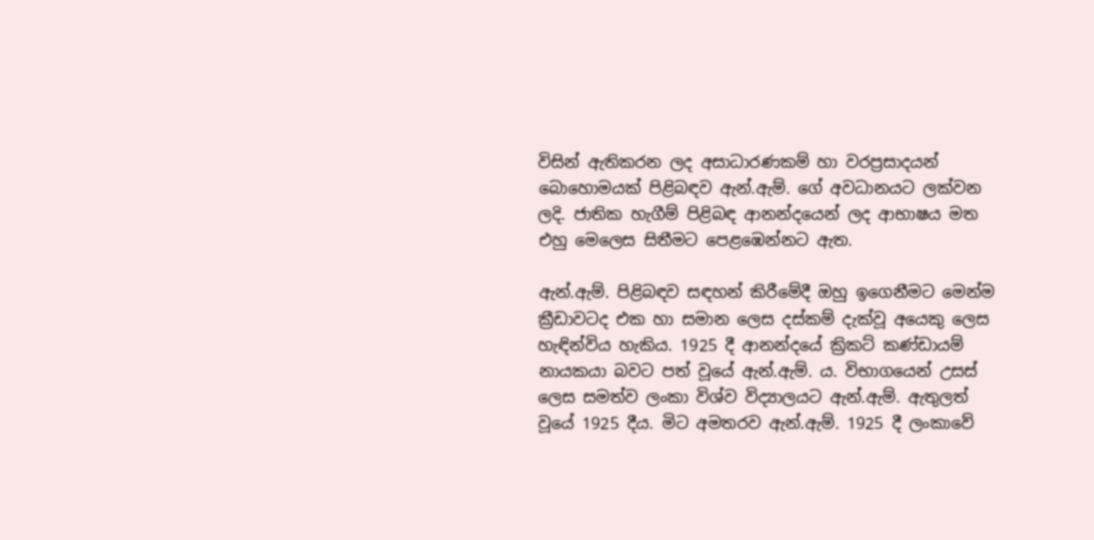විසින් ඇතිකරන ලද අසාධාරණකම් හා වරප්‍රසාදයන් බොහොමයක් පිළිබඳව ඇන්.ඇම්. ගේ අවධානයට ලක්වන ලදි. ජාතික හැගීම් පිළිබඳ ආනන්දයෙන් ලද ආභාෂය මත එහු මෙලෙස සිතීමට පෙළඹෙන්නට ඇත.

ඇන්.ඇම්. පිළිබඳව සඳහන් කිරීමේදී ඔහු ඉගෙනීමට මෙන්ම ක්‍රීඩාවටද එක හා සමාන ලෙස දස්කම් දැක්වූ අයෙකු ලෙස හැඳින්විය හැකිය. 1925 දී ආනන්දයේ ක්‍රිකට් කණ්ඩායම් නායකයා බවට පත් වූයේ ඇන්.ඇම්. ය. විභාගයෙන් උසස් ලෙස සමත්ව ලංකා විශ්ව විද්‍යාලයට ඇන්.ඇම්. ඇතුලත් වූයේ 1925 දීය. මිට අමතරව ඇන්.ඇම්. 1925 දී ලංකාවේ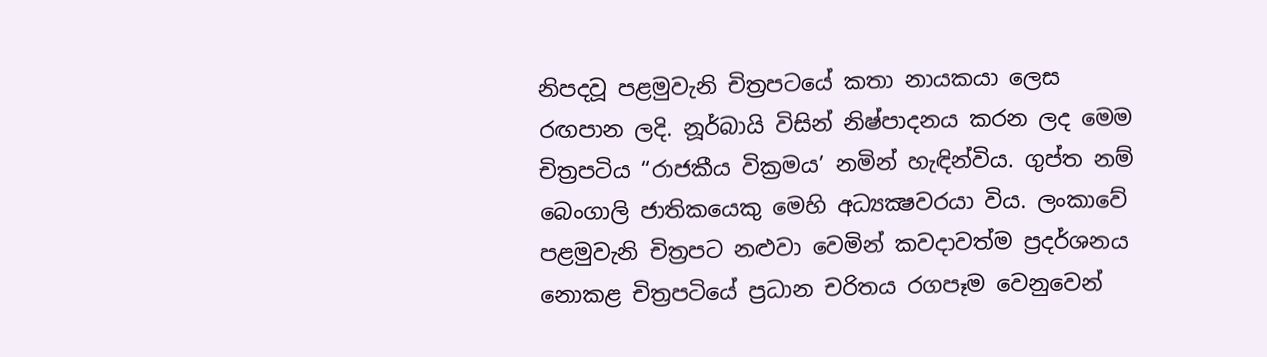නිපදවූ පළමුවැනි චිත්‍රපටයේ කතා නායකයා ලෙස රඟපාන ලදි. නූර්බායි විසින් නිෂ්පාදනය කරන ලද මෙම චිත්‍රපටිය “රාජකීය වික්‍රමය’ නමින් හැඳින්විය. ගුප්ත නම් බෙංගාලි ජාතිකයෙකු මෙහි අධ්‍යක්‍ෂවරයා විය. ලංකාවේ පළමුවැනි චිත්‍රපට නළුවා වෙමින් කවදාවත්ම ප්‍රදර්ශනය නොකළ චිත්‍රපටියේ ප්‍රධාන චරිතය රගපෑම වෙනුවෙන්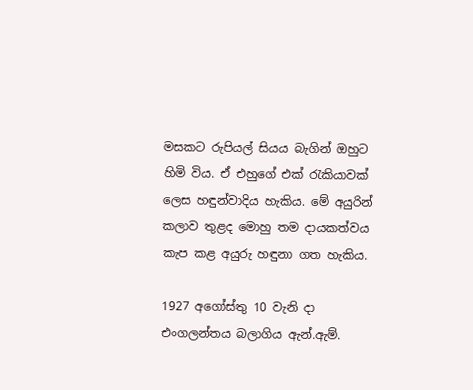මසකට රුපියල් සියය බැගින් ඔහුට හිමි විය. ඒ එහුගේ එක් රැකියාවක් ලෙස හඳුන්වාදිය හැකිය. මේ අයුරින් කලාව තුළද මොහු තම දායකත්වය කැප කළ අයුරු හඳුනා ගත හැකිය.

1927 අගෝස්තු 10 වැනි දා එංගලන්තය බලාගිය ඇන්.ඇම්.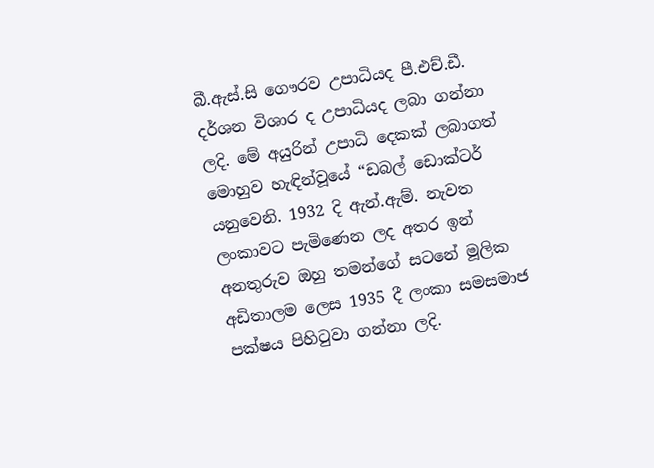බී.ඇස්.සි ගෞරව උපාධියද පී.එච්.ඩී. දර්ශන විශාර ද උපාධියද ලබා ගන්නා ලදි. මේ අයුරින් උපාධි දෙකක් ලබාගත් මොහුව හැඳින්වූයේ “ඩබල් ඩොක්ටර් යනුවෙනි. 1932 දි ඇන්.ඇම්. නැවත ලංකාවට පැමිණෙන ලද අතර ඉන් අනතුරුව ඔහු තමන්ගේ සටනේ මූලික අඩිතාලම ලෙස 1935 දී ලංකා සමසමාජ පක්ෂය පිහිටුවා ගන්නා ලදි.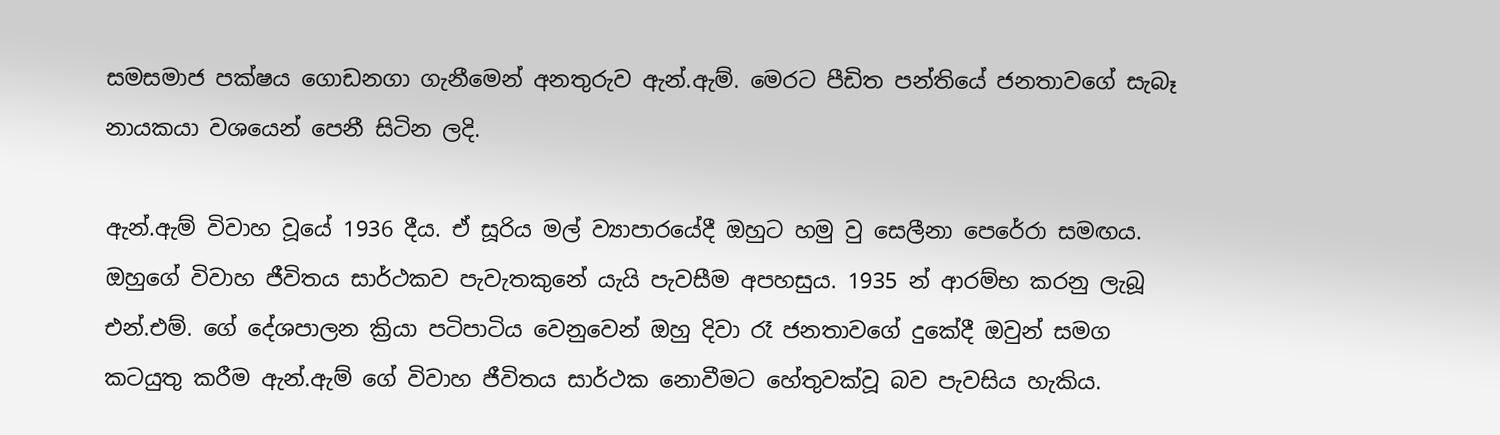සමසමාජ පක්ෂය ගොඩනගා ගැනීමෙන් අනතුරුව ඇන්.ඇම්. මෙරට පීඩිත පන්තියේ ජනතාවගේ සැබෑ නායකයා වශයෙන් පෙනී සිටින ලදි.

ඇන්.ඇම් විවාහ වූයේ 1936 දීය. ඒ සූරිය මල් ව්‍යාපාරයේදී ඔහුට හමු වු සෙලීනා පෙරේරා සමඟය. ඔහුගේ විවාහ ජීවිතය සාර්ථකව පැවැතකුනේ යැයි පැවසීම අපහසුය. 1935 න් ආරම්භ කරනු ලැබූ එන්.එම්. ගේ දේශපාලන ක්‍රියා පටිපාටිය වෙනුවෙන් ඔහු දිවා රෑ ජනතාවගේ දුකේදී ඔවුන් සමග කටයුතු කරීම ඇන්.ඇම් ගේ විවාහ ජීවිතය සාර්ථක නොවීමට හේතුවක්වූ බව පැවසිය හැකිය.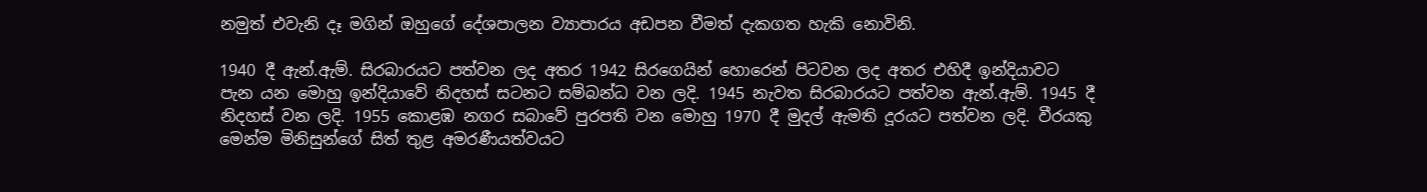නමුත් එවැනි දෑ මගින් ඔහුගේ දේශපාලන ව්‍යාපාරය අඩපන වීමත් දැකගත හැකි නොවිනි.

1940 දී ඇන්.ඇම්. සිරබාරයට පත්වන ලද අතර 1942 සිරගෙයින් හොරෙන් පිටවන ලද අතර එහිදී ඉන්දියාවට පැන යන මොහු ඉන්දියාවේ නිදහස් සටනට සම්බන්ධ වන ලදි. 1945 නැවත සිරබාරයට පත්වන ඇන්.ඇම්. 1945 දී නිදහස් වන ලදි. 1955 කොළඹ නගර සබාවේ පුරපති වන මොහු 1970 දී මුදල් ඇමති දූරයට පත්වන ලදි. වීරයකු මෙන්ම මිනිසුන්ගේ සිත් තුළ අමරණීයත්වයට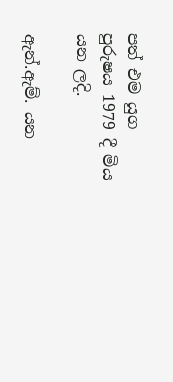පත් එම යුග පුරුෂය 1979 දී මිය යන ලදි.

ඇන්.ඇම්. යන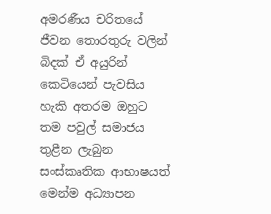අමරණීය චරිතයේ ජීවන තොරතුරු වලින් බිදක් ඒ අයුරින් කෙටියෙන් පැවසිය හැකි අතරම ඔහුට තම පවුල් සමාජය තුළීන ලැබුන සංස්කෘතික ආභාෂයත් මෙන්ම අධ්‍යාපන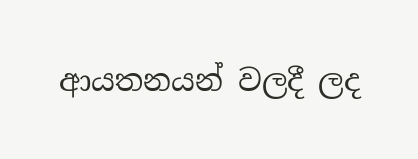ආයතනයන් වලදී ලද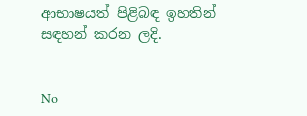ආභාෂයත් පිළිබඳ ඉහතින් සඳහන් කරන ලදි.


No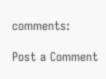comments:

Post a Comment